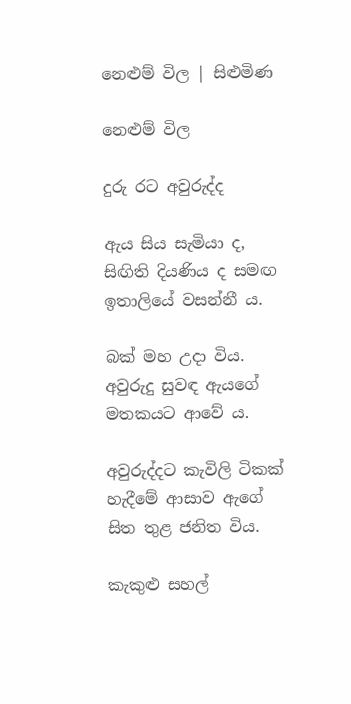නෙළුම් විල | සිළුමිණ

නෙළුම් විල

දුරු රට අවුරුද්ද

ඇය සිය සැමියා ද, සිඟිති දියණිය ද සමඟ ඉතාලියේ වසන්නී ය.

බක් මහ උදා විය. අවුරුදු සුවඳ ඇයගේ මතකයට ආවේ ය.

අවුරුද්දට කැවිලි ටිකක් හැදීමේ ආසාව ඇගේ සිත තුළ ජනිත විය.

කැකුළු සහල්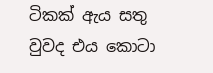ටිකක් ඇය සතු වුවද එය කොටා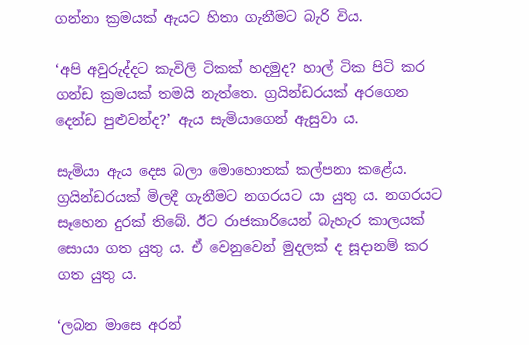ගන්නා ක්‍රමයක් ඇයට හිතා ගැනීමට බැරි විය.

‘අපි අවුරුද්දට කැවිලි ටිකක් හදමුද? හාල් ටික පිටි කර ගන්ඩ ක්‍රමයක් තමයි නැත්තෙ. ග්‍රයින්ඩරයක් අරගෙන දෙන්ඩ පුළුවන්ද?’ ඇය සැමියාගෙන් ඇසුවා ය.

සැමියා ඇය දෙස බලා මොහොතක් කල්පනා කළේය. ග්‍රයින්ඩරයක් මිලදී ගැනීමට නගරයට යා යුතු ය. නගරයට සෑහෙන දුරක් තිබේ. ඊට රාජකාරියෙන් බැහැර කාලයක් සොයා ගත යුතු ය. ඒ වෙනුවෙන් මුදලක් ද සූදානම් කර ගත යුතු ය.

‘ලබන මාසෙ අරන්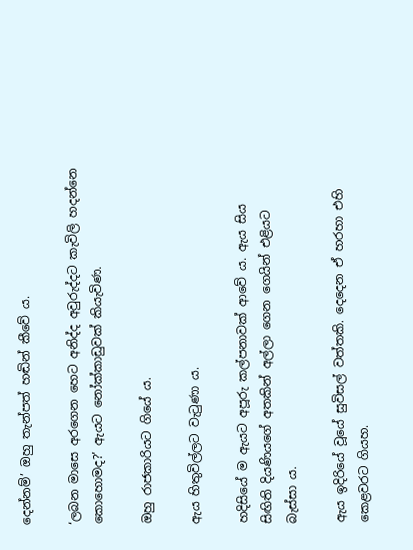දෙන්නම්’ ඔහු තැන්පත් හඬින් කීවේ ය.

‘ලබන මාසෙ අරගෙන හෙට අනිද්ද අවුරුද්දට කැවිලි හදන්නෙ කොහොමද?’ ඇයට නෝක්කාඩුවක් කියැවිණ.

ඔහු රාජකාරියට ගියේ ය.

ඇය හිතුවිල්ලට වැටුණා ය.

හදිසියේ ම ඇයට අපූරු කල්පනාවක් ආවේ ය. ඇය සිය සිඟිති දියණියගේ අතකින් අල්ලා ගෙන ගෙයින් එළියට බැස්සා ය.

ඇය ඉදිරියේ වූයේ සුවිසල් වත්තකි. දෙදෙන ඒ හරහා එහි කෙළවරට ගියහ.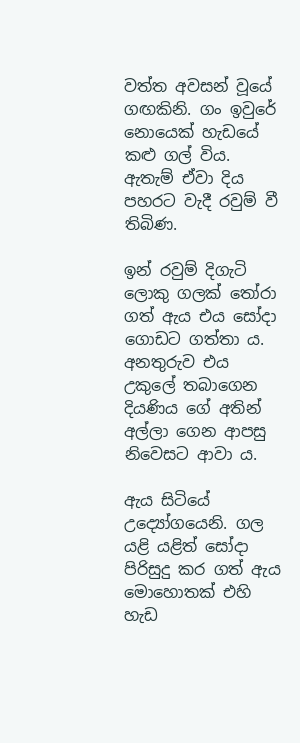වත්ත අවසන් වූයේ ගඟකිනි. ගං ඉවුරේ නොයෙක් හැඩයේ කළු ගල් විය. ඇතැම් ඒවා දිය පහරට වැදී රවුම් වී තිබිණ.

ඉන් රවුම් දිගැටි ලොකු ගලක් තෝරා ගත් ඇය එය සෝදා ගොඩට ගත්තා ය. අනතුරුව එය උකුලේ තබාගෙන දියණිය ගේ අතින් අල්ලා ගෙන ආපසු නිවෙසට ආවා ය.

ඇය සිටියේ උද්‍යෝගයෙනි. ගල යළි යළිත් සෝදා පිරිසුදු කර ගත් ඇය මොහොතක් එහි හැඩ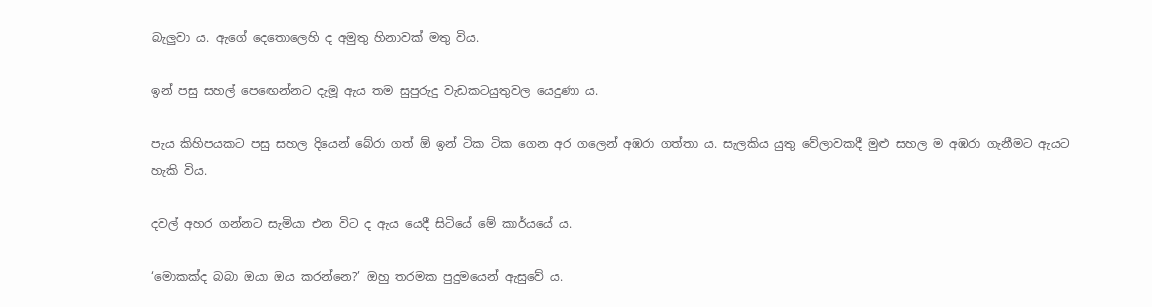බැලුවා ය. ඇගේ දෙතොලෙහි ද අමුතු හිනාවක් මතු විය.

ඉන් පසු සහල් පෙ‍ඟෙන්නට දැමූ ඇය තම සුපුරුදු වැඩකටයුතුවල යෙදුණා ය.

පැය කිහිපයකට පසු සහල දියෙන් බේරා ගත් ඕ ඉන් ටික ටික ගෙන අර ගලෙන් අඹරා ගත්තා ය. සැලකිය යුතු වේලාවකදී මුළු සහල ම අඹරා ගැනීමට ඇයට හැකි විය.

දවල් අහර ගන්නට සැමියා එන විට ද ඇය යෙදී සිටියේ මේ කාර්යයේ ය.

‘මොකක්ද බබා ඔයා ඔය කරන්නෙ?’ ඔහු තරමක පුදුමයෙන් ඇසුවේ ය.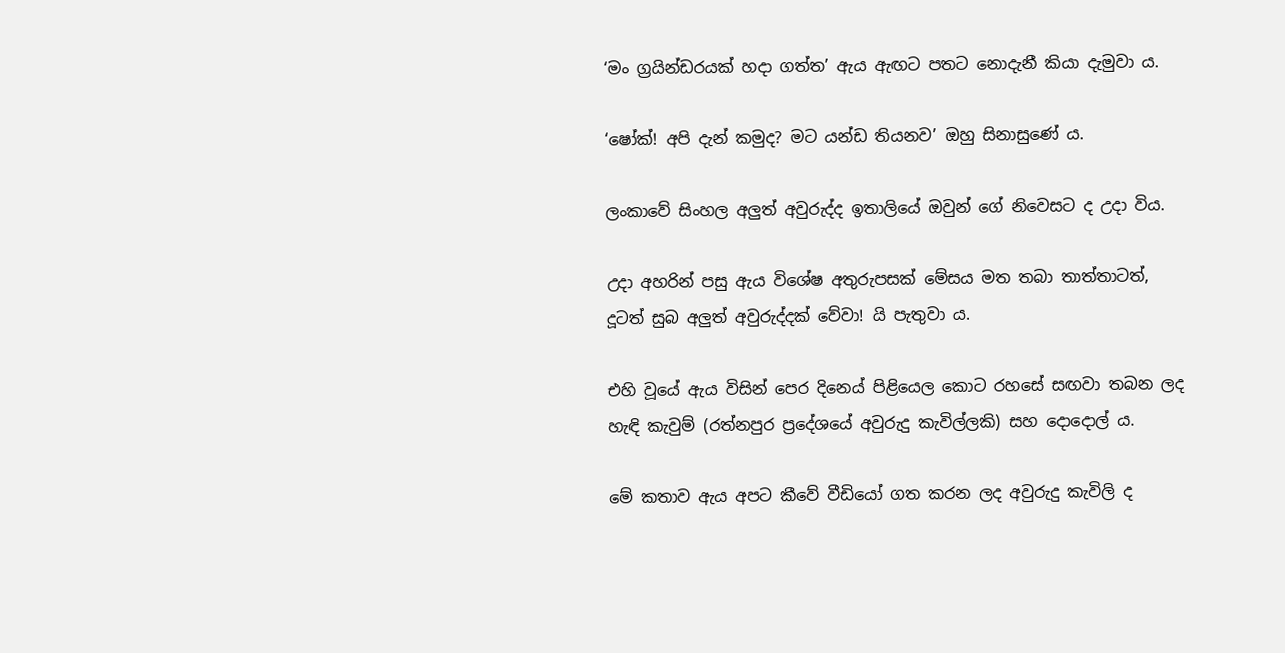‘මං ග්‍රයින්ඩරයක් හදා ගත්ත’ ඇය ඇඟට පතට නොදැනී කියා දැමුවා ය.

‘ෂෝක්! අපි දැන් කමුද? මට යන්ඩ තියනව’ ඔහු සිනාසුණේ ය.

ලංකාවේ සිංහල අලුත් අවුරුද්ද ඉතාලියේ ඔවුන් ගේ නිවෙසට ද උදා විය.

උදා අහරින් පසු ඇය විශේෂ අතුරුපසක් මේසය මත තබා තාත්තාටත්, දූටත් සුබ අලුත් අවුරුද්දක් වේවා! යි පැතුවා ය.

එහි වූයේ ඇය විසින් පෙර දිනෙය් පිළියෙල කොට රහසේ සඟවා තබන ලද හැඳි කැවුම් (රත්නපුර ප්‍රදේශයේ අවුරුදු කැවිල්ලකි) සහ දොදොල් ය.

මේ කතාව ඇය අපට කීවේ වීඩියෝ ගත කරන ලද අවුරුදු කැවිලි ද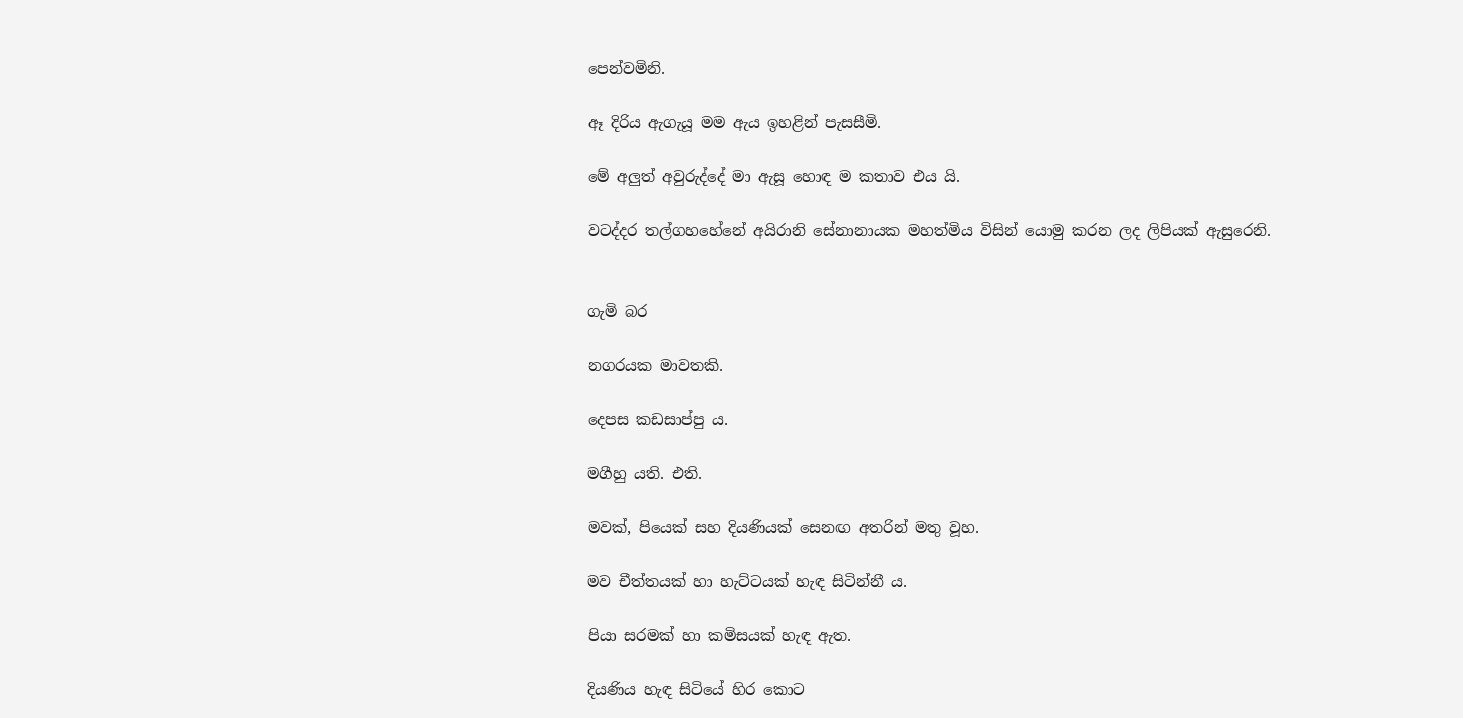පෙන්වමිනි.

ඈ දිරිය ඇගැයූ මම ඇය ඉහළින් පැසසීමි.

මේ අලුත් අවුරුද්දේ මා ඇසූ හොඳ ම කතාව එය යි.

වටද්දර තල්ගහහේනේ අයිරානි සේනානායක මහත්මිය විසින් යොමු කරන ලද ලිපියක් ඇසුරෙනි.


ගැමි බර

නගරයක මාවතකි.

දෙපස කඩසාප්පු ය.

මගීහු යති. එති.

මවක්, පියෙක් සහ දියණියක් සෙනඟ අතරින් මතු වූහ.

මව චීත්තයක් හා හැට්ටයක් හැඳ සිටින්නී ය.

පියා සරමක් හා කමිසයක් හැඳ ඇත.

දියණිය හැඳ සිටියේ හිර කොට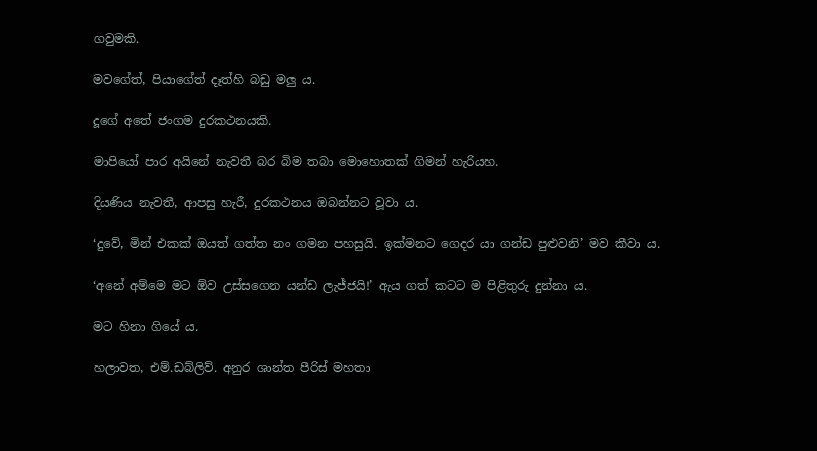ගවුමකි.

මවගේත්, පියාගේත් දෑත්හි බඩු මලු ය.

දූගේ අතේ ජංගම දුරකථනයකි.

මාපියෝ පාර අයිනේ නැවතී බර බිම තබා මොහොතක් ගිමන් හැරියහ.

දියණිය නැවතී, ආපසු හැරී, දුරකථනය ඔබන්නට වූවා ය.

‘දුවේ, මින් එකක් ඔයත් ගත්ත නං ගමන පහසුයි. ඉක්මනට ගෙදර යා ගන්ඩ පුළුවනි’ මව කීවා ය.

‘අනේ අම්මෙ මට ඕව උස්සගෙන යන්ඩ ලැජ්ජයි!’ ඇය ගත් කටට ම පිළිතුරු දුන්නා ය.

මට හිනා ගියේ ය.

හලාවත, එම්.ඩබ්ලිව්. අනුර ශාන්ත පීරිස් මහතා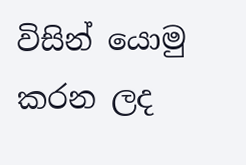විසින් යොමු කරන ලද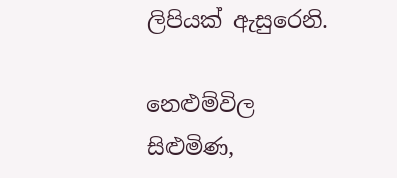ලිපියක් ඇසුරෙනි.

නෙළුම්විල
සිළුමිණ,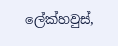ලේක්හවුස්,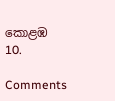කොළඹ 10.

Comments